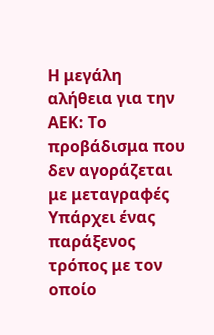Η μεγάλη αλήθεια για την ΑΕΚ: Το προβάδισμα που δεν αγοράζεται με μεταγραφές
Υπάρχει ένας παράξενος τρόπος με τον οποίο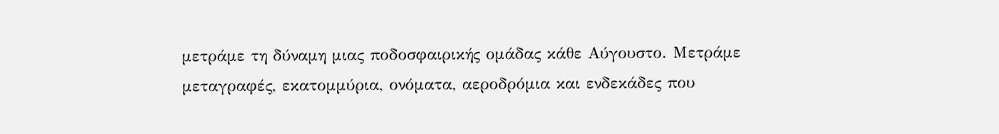μετράμε τη δύναμη μιας ποδοσφαιρικής ομάδας κάθε Αύγουστο. Μετράμε μεταγραφές, εκατομμύρια, ονόματα, αεροδρόμια και ενδεκάδες που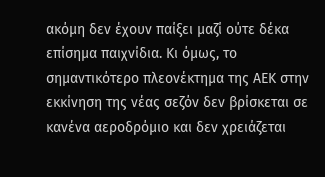ακόμη δεν έχουν παίξει μαζί ούτε δέκα επίσημα παιχνίδια. Κι όμως, το σημαντικότερο πλεονέκτημα της ΑΕΚ στην εκκίνηση της νέας σεζόν δεν βρίσκεται σε κανένα αεροδρόμιο και δεν χρειάζεται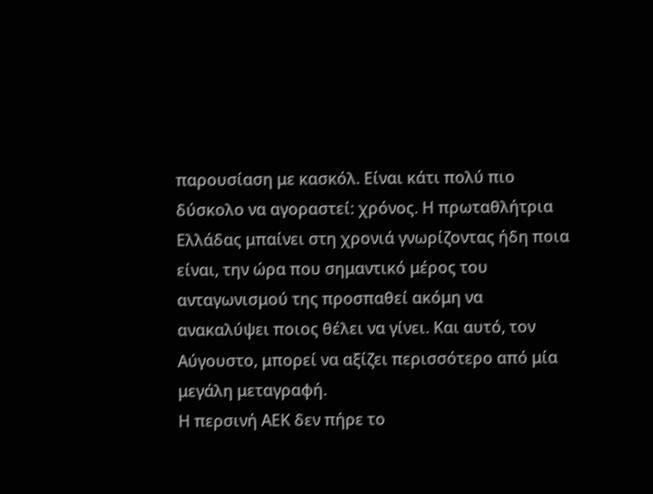παρουσίαση με κασκόλ. Είναι κάτι πολύ πιο δύσκολο να αγοραστεί: χρόνος. Η πρωταθλήτρια Ελλάδας μπαίνει στη χρονιά γνωρίζοντας ήδη ποια είναι, την ώρα που σημαντικό μέρος του ανταγωνισμού της προσπαθεί ακόμη να ανακαλύψει ποιος θέλει να γίνει. Και αυτό, τον Αύγουστο, μπορεί να αξίζει περισσότερο από μία μεγάλη μεταγραφή.
Η περσινή ΑΕΚ δεν πήρε το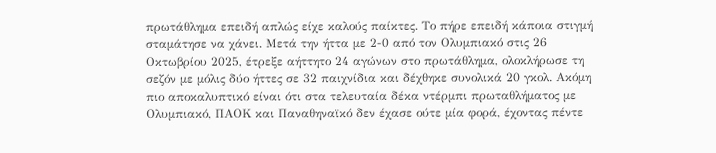πρωτάθλημα επειδή απλώς είχε καλούς παίκτες. Το πήρε επειδή κάποια στιγμή σταμάτησε να χάνει. Μετά την ήττα με 2-0 από τον Ολυμπιακό στις 26 Οκτωβρίου 2025, έτρεξε αήττητο 24 αγώνων στο πρωτάθλημα, ολοκλήρωσε τη σεζόν με μόλις δύο ήττες σε 32 παιχνίδια και δέχθηκε συνολικά 20 γκολ. Ακόμη πιο αποκαλυπτικό είναι ότι στα τελευταία δέκα ντέρμπι πρωταθλήματος με Ολυμπιακό, ΠΑΟΚ και Παναθηναϊκό δεν έχασε ούτε μία φορά, έχοντας πέντε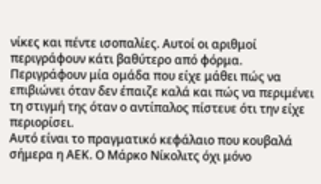νίκες και πέντε ισοπαλίες. Αυτοί οι αριθμοί περιγράφουν κάτι βαθύτερο από φόρμα. Περιγράφουν μία ομάδα που είχε μάθει πώς να επιβιώνει όταν δεν έπαιζε καλά και πώς να περιμένει τη στιγμή της όταν ο αντίπαλος πίστευε ότι την είχε περιορίσει.
Αυτό είναι το πραγματικό κεφάλαιο που κουβαλά σήμερα η ΑΕΚ. Ο Μάρκο Νίκολιτς όχι μόνο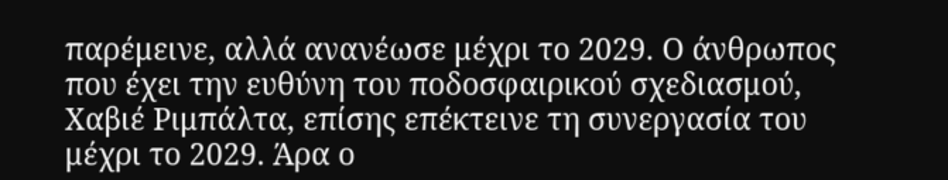παρέμεινε, αλλά ανανέωσε μέχρι το 2029. Ο άνθρωπος που έχει την ευθύνη του ποδοσφαιρικού σχεδιασμού, Χαβιέ Ριμπάλτα, επίσης επέκτεινε τη συνεργασία του μέχρι το 2029. Άρα ο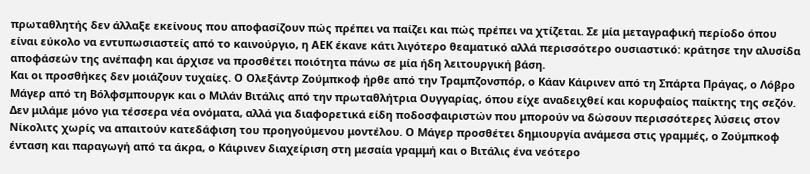πρωταθλητής δεν άλλαξε εκείνους που αποφασίζουν πώς πρέπει να παίζει και πώς πρέπει να χτίζεται. Σε μία μεταγραφική περίοδο όπου είναι εύκολο να εντυπωσιαστείς από το καινούργιο, η ΑΕΚ έκανε κάτι λιγότερο θεαματικό αλλά περισσότερο ουσιαστικό: κράτησε την αλυσίδα αποφάσεών της ανέπαφη και άρχισε να προσθέτει ποιότητα πάνω σε μία ήδη λειτουργική βάση.
Και οι προσθήκες δεν μοιάζουν τυχαίες. Ο Ολεξάντρ Ζούμπκοφ ήρθε από την Τραμπζονσπόρ, ο Κάαν Κάιρινεν από τη Σπάρτα Πράγας, ο Λόβρο Μάγερ από τη Βόλφσμπουργκ και ο Μιλάν Βιτάλις από την πρωταθλήτρια Ουγγαρίας, όπου είχε αναδειχθεί και κορυφαίος παίκτης της σεζόν. Δεν μιλάμε μόνο για τέσσερα νέα ονόματα, αλλά για διαφορετικά είδη ποδοσφαιριστών που μπορούν να δώσουν περισσότερες λύσεις στον Νίκολιτς χωρίς να απαιτούν κατεδάφιση του προηγούμενου μοντέλου. Ο Μάγερ προσθέτει δημιουργία ανάμεσα στις γραμμές, ο Ζούμπκοφ ένταση και παραγωγή από τα άκρα, ο Κάιρινεν διαχείριση στη μεσαία γραμμή και ο Βιτάλις ένα νεότερο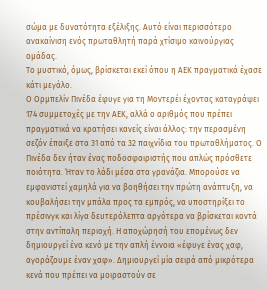σώμα με δυνατότητα εξέλιξης. Αυτό είναι περισσότερο ανακαίνιση ενός πρωταθλητή παρά χτίσιμο καινούργιας ομάδας.
Το μυστικό, όμως, βρίσκεται εκεί όπου η ΑΕΚ πραγματικά έχασε κάτι μεγάλο.
Ο Ορμπελίν Πινέδα έφυγε για τη Μοντερέι έχοντας καταγράψει 174 συμμετοχές με την ΑΕΚ, αλλά ο αριθμός που πρέπει πραγματικά να κρατήσει κανείς είναι άλλος: την περασμένη σεζόν έπαιξε στα 31 από τα 32 παιχνίδια του πρωταθλήματος. Ο Πινέδα δεν ήταν ένας ποδοσφαιριστής που απλώς πρόσθετε ποιότητα. Ήταν το λάδι μέσα στα γρανάζια. Μπορούσε να εμφανιστεί χαμηλά για να βοηθήσει την πρώτη ανάπτυξη, να κουβαλήσει την μπάλα προς τα εμπρός, να υποστηρίξει το πρέσινγκ και λίγα δευτερόλεπτα αργότερα να βρίσκεται κοντά στην αντίπαλη περιοχή. Η αποχώρησή του επομένως δεν δημιουργεί ένα κενό με την απλή έννοια «έφυγε ένας χαφ, αγοράζουμε έναν χαφ». Δημιουργεί μία σειρά από μικρότερα κενά που πρέπει να μοιραστούν σε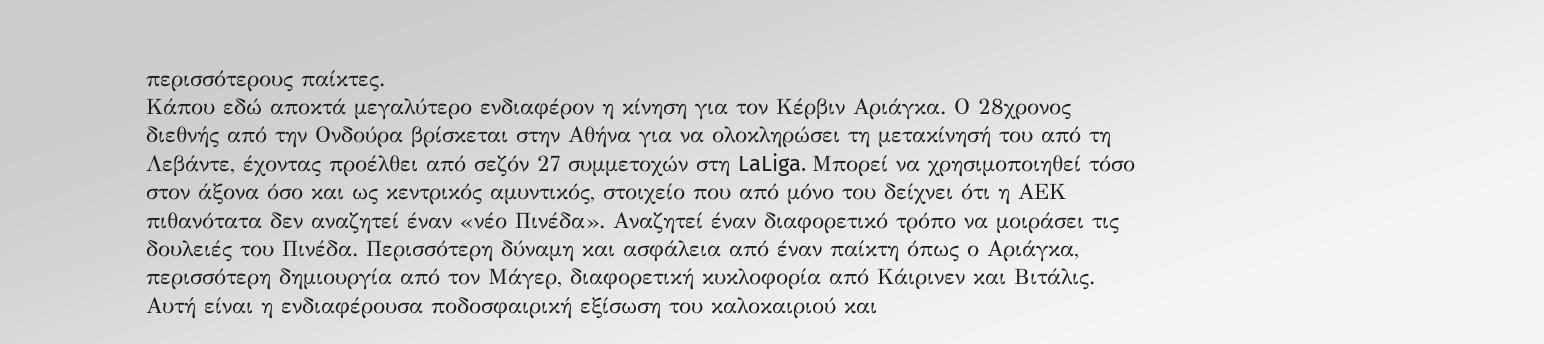περισσότερους παίκτες.
Κάπου εδώ αποκτά μεγαλύτερο ενδιαφέρον η κίνηση για τον Κέρβιν Αριάγκα. Ο 28χρονος διεθνής από την Ονδούρα βρίσκεται στην Αθήνα για να ολοκληρώσει τη μετακίνησή του από τη Λεβάντε, έχοντας προέλθει από σεζόν 27 συμμετοχών στη LaLiga. Μπορεί να χρησιμοποιηθεί τόσο στον άξονα όσο και ως κεντρικός αμυντικός, στοιχείο που από μόνο του δείχνει ότι η ΑΕΚ πιθανότατα δεν αναζητεί έναν «νέο Πινέδα». Αναζητεί έναν διαφορετικό τρόπο να μοιράσει τις δουλειές του Πινέδα. Περισσότερη δύναμη και ασφάλεια από έναν παίκτη όπως ο Αριάγκα, περισσότερη δημιουργία από τον Μάγερ, διαφορετική κυκλοφορία από Κάιρινεν και Βιτάλις. Αυτή είναι η ενδιαφέρουσα ποδοσφαιρική εξίσωση του καλοκαιριού και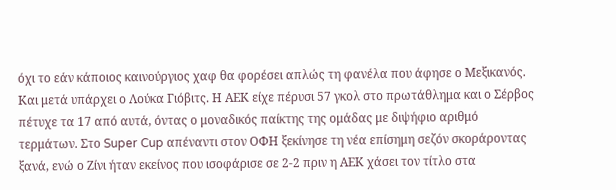όχι το εάν κάποιος καινούργιος χαφ θα φορέσει απλώς τη φανέλα που άφησε ο Μεξικανός.
Και μετά υπάρχει ο Λούκα Γιόβιτς. Η ΑΕΚ είχε πέρυσι 57 γκολ στο πρωτάθλημα και ο Σέρβος πέτυχε τα 17 από αυτά, όντας ο μοναδικός παίκτης της ομάδας με διψήφιο αριθμό τερμάτων. Στο Super Cup απέναντι στον ΟΦΗ ξεκίνησε τη νέα επίσημη σεζόν σκοράροντας ξανά, ενώ ο Ζίνι ήταν εκείνος που ισοφάρισε σε 2-2 πριν η ΑΕΚ χάσει τον τίτλο στα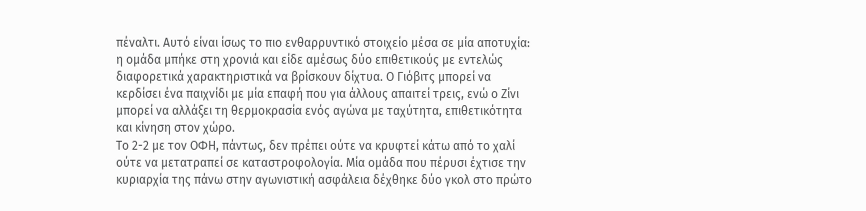πέναλτι. Αυτό είναι ίσως το πιο ενθαρρυντικό στοιχείο μέσα σε μία αποτυχία: η ομάδα μπήκε στη χρονιά και είδε αμέσως δύο επιθετικούς με εντελώς διαφορετικά χαρακτηριστικά να βρίσκουν δίχτυα. Ο Γιόβιτς μπορεί να κερδίσει ένα παιχνίδι με μία επαφή που για άλλους απαιτεί τρεις, ενώ ο Ζίνι μπορεί να αλλάξει τη θερμοκρασία ενός αγώνα με ταχύτητα, επιθετικότητα και κίνηση στον χώρο.
Το 2-2 με τον ΟΦΗ, πάντως, δεν πρέπει ούτε να κρυφτεί κάτω από το χαλί ούτε να μετατραπεί σε καταστροφολογία. Μία ομάδα που πέρυσι έχτισε την κυριαρχία της πάνω στην αγωνιστική ασφάλεια δέχθηκε δύο γκολ στο πρώτο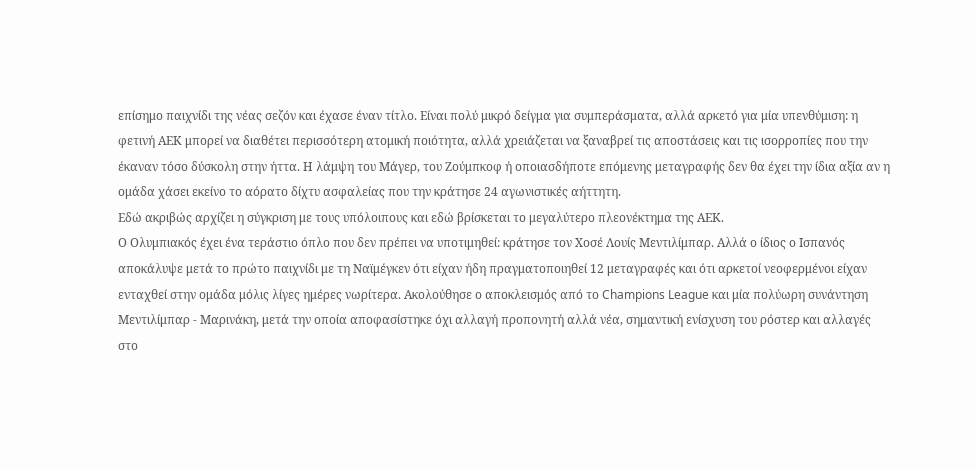επίσημο παιχνίδι της νέας σεζόν και έχασε έναν τίτλο. Είναι πολύ μικρό δείγμα για συμπεράσματα, αλλά αρκετό για μία υπενθύμιση: η φετινή ΑΕΚ μπορεί να διαθέτει περισσότερη ατομική ποιότητα, αλλά χρειάζεται να ξαναβρεί τις αποστάσεις και τις ισορροπίες που την έκαναν τόσο δύσκολη στην ήττα. Η λάμψη του Μάγερ, του Ζούμπκοφ ή οποιασδήποτε επόμενης μεταγραφής δεν θα έχει την ίδια αξία αν η ομάδα χάσει εκείνο το αόρατο δίχτυ ασφαλείας που την κράτησε 24 αγωνιστικές αήττητη.
Εδώ ακριβώς αρχίζει η σύγκριση με τους υπόλοιπους και εδώ βρίσκεται το μεγαλύτερο πλεονέκτημα της ΑΕΚ.
Ο Ολυμπιακός έχει ένα τεράστιο όπλο που δεν πρέπει να υποτιμηθεί: κράτησε τον Χοσέ Λουίς Μεντιλίμπαρ. Αλλά ο ίδιος ο Ισπανός αποκάλυψε μετά το πρώτο παιχνίδι με τη Ναϊμέγκεν ότι είχαν ήδη πραγματοποιηθεί 12 μεταγραφές και ότι αρκετοί νεοφερμένοι είχαν ενταχθεί στην ομάδα μόλις λίγες ημέρες νωρίτερα. Ακολούθησε ο αποκλεισμός από το Champions League και μία πολύωρη συνάντηση Μεντιλίμπαρ - Μαρινάκη, μετά την οποία αποφασίστηκε όχι αλλαγή προπονητή αλλά νέα, σημαντική ενίσχυση του ρόστερ και αλλαγές στο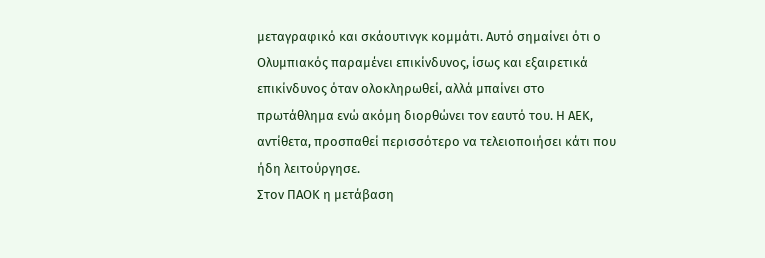μεταγραφικό και σκάουτινγκ κομμάτι. Αυτό σημαίνει ότι ο Ολυμπιακός παραμένει επικίνδυνος, ίσως και εξαιρετικά επικίνδυνος όταν ολοκληρωθεί, αλλά μπαίνει στο πρωτάθλημα ενώ ακόμη διορθώνει τον εαυτό του. Η ΑΕΚ, αντίθετα, προσπαθεί περισσότερο να τελειοποιήσει κάτι που ήδη λειτούργησε.
Στον ΠΑΟΚ η μετάβαση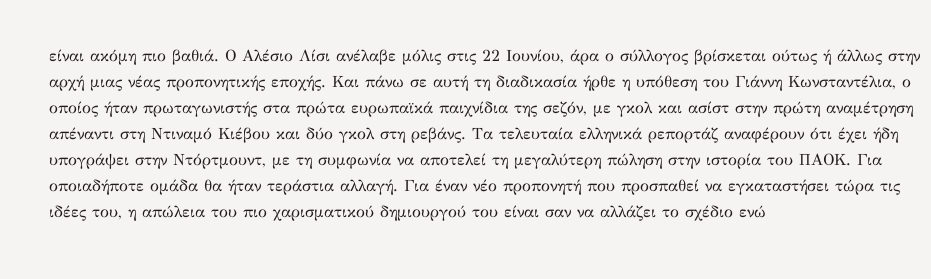είναι ακόμη πιο βαθιά. Ο Αλέσιο Λίσι ανέλαβε μόλις στις 22 Ιουνίου, άρα ο σύλλογος βρίσκεται ούτως ή άλλως στην αρχή μιας νέας προπονητικής εποχής. Και πάνω σε αυτή τη διαδικασία ήρθε η υπόθεση του Γιάννη Κωνσταντέλια, ο οποίος ήταν πρωταγωνιστής στα πρώτα ευρωπαϊκά παιχνίδια της σεζόν, με γκολ και ασίστ στην πρώτη αναμέτρηση απέναντι στη Ντιναμό Κιέβου και δύο γκολ στη ρεβάνς. Τα τελευταία ελληνικά ρεπορτάζ αναφέρουν ότι έχει ήδη υπογράψει στην Ντόρτμουντ, με τη συμφωνία να αποτελεί τη μεγαλύτερη πώληση στην ιστορία του ΠΑΟΚ. Για οποιαδήποτε ομάδα θα ήταν τεράστια αλλαγή. Για έναν νέο προπονητή που προσπαθεί να εγκαταστήσει τώρα τις ιδέες του, η απώλεια του πιο χαρισματικού δημιουργού του είναι σαν να αλλάζει το σχέδιο ενώ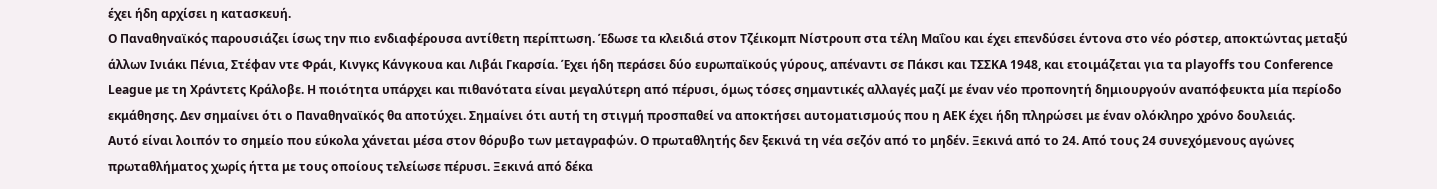έχει ήδη αρχίσει η κατασκευή.
Ο Παναθηναϊκός παρουσιάζει ίσως την πιο ενδιαφέρουσα αντίθετη περίπτωση. Έδωσε τα κλειδιά στον Τζέικομπ Νίστρουπ στα τέλη Μαΐου και έχει επενδύσει έντονα στο νέο ρόστερ, αποκτώντας μεταξύ άλλων Ινιάκι Πένια, Στέφαν ντε Φράι, Κινγκς Κάνγκουα και Λιβάι Γκαρσία. Έχει ήδη περάσει δύο ευρωπαϊκούς γύρους, απέναντι σε Πάκσι και ΤΣΣΚΑ 1948, και ετοιμάζεται για τα playoffs του Conference League με τη Χράντετς Κράλοβε. Η ποιότητα υπάρχει και πιθανότατα είναι μεγαλύτερη από πέρυσι, όμως τόσες σημαντικές αλλαγές μαζί με έναν νέο προπονητή δημιουργούν αναπόφευκτα μία περίοδο εκμάθησης. Δεν σημαίνει ότι ο Παναθηναϊκός θα αποτύχει. Σημαίνει ότι αυτή τη στιγμή προσπαθεί να αποκτήσει αυτοματισμούς που η ΑΕΚ έχει ήδη πληρώσει με έναν ολόκληρο χρόνο δουλειάς.
Αυτό είναι λοιπόν το σημείο που εύκολα χάνεται μέσα στον θόρυβο των μεταγραφών. Ο πρωταθλητής δεν ξεκινά τη νέα σεζόν από το μηδέν. Ξεκινά από το 24. Από τους 24 συνεχόμενους αγώνες πρωταθλήματος χωρίς ήττα με τους οποίους τελείωσε πέρυσι. Ξεκινά από δέκα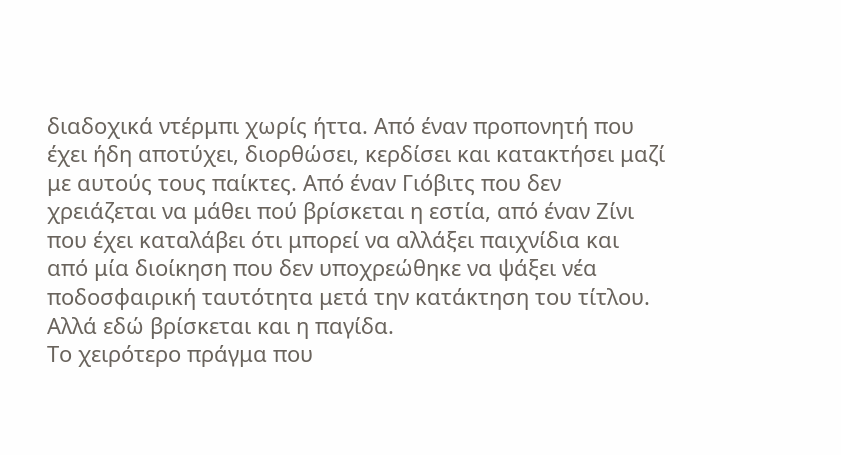διαδοχικά ντέρμπι χωρίς ήττα. Από έναν προπονητή που έχει ήδη αποτύχει, διορθώσει, κερδίσει και κατακτήσει μαζί με αυτούς τους παίκτες. Από έναν Γιόβιτς που δεν χρειάζεται να μάθει πού βρίσκεται η εστία, από έναν Ζίνι που έχει καταλάβει ότι μπορεί να αλλάξει παιχνίδια και από μία διοίκηση που δεν υποχρεώθηκε να ψάξει νέα ποδοσφαιρική ταυτότητα μετά την κατάκτηση του τίτλου.
Αλλά εδώ βρίσκεται και η παγίδα.
Το χειρότερο πράγμα που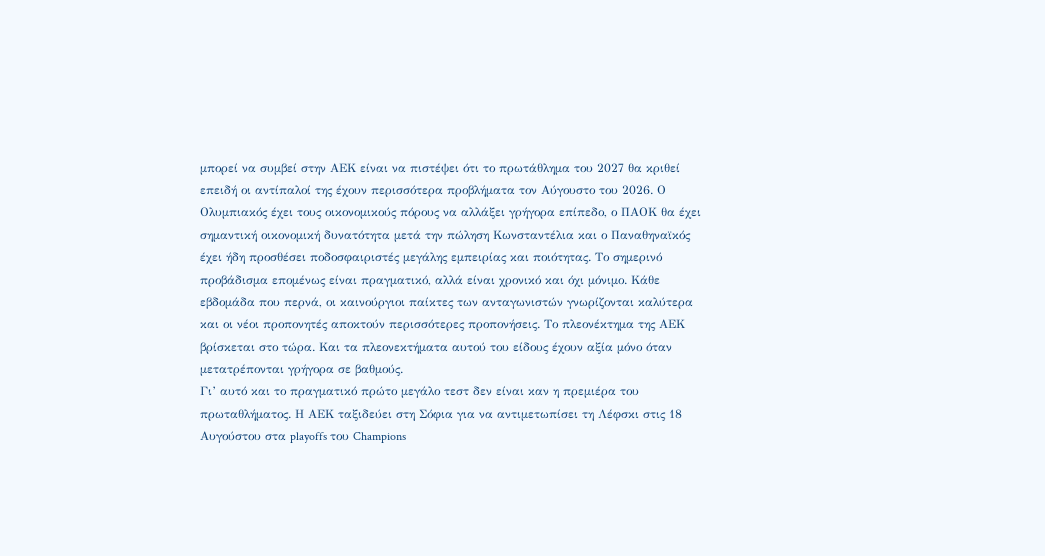μπορεί να συμβεί στην ΑΕΚ είναι να πιστέψει ότι το πρωτάθλημα του 2027 θα κριθεί επειδή οι αντίπαλοί της έχουν περισσότερα προβλήματα τον Αύγουστο του 2026. Ο Ολυμπιακός έχει τους οικονομικούς πόρους να αλλάξει γρήγορα επίπεδο, ο ΠΑΟΚ θα έχει σημαντική οικονομική δυνατότητα μετά την πώληση Κωνσταντέλια και ο Παναθηναϊκός έχει ήδη προσθέσει ποδοσφαιριστές μεγάλης εμπειρίας και ποιότητας. Το σημερινό προβάδισμα επομένως είναι πραγματικό, αλλά είναι χρονικό και όχι μόνιμο. Κάθε εβδομάδα που περνά, οι καινούργιοι παίκτες των ανταγωνιστών γνωρίζονται καλύτερα και οι νέοι προπονητές αποκτούν περισσότερες προπονήσεις. Το πλεονέκτημα της ΑΕΚ βρίσκεται στο τώρα. Και τα πλεονεκτήματα αυτού του είδους έχουν αξία μόνο όταν μετατρέπονται γρήγορα σε βαθμούς.
Γι’ αυτό και το πραγματικό πρώτο μεγάλο τεστ δεν είναι καν η πρεμιέρα του πρωταθλήματος. Η ΑΕΚ ταξιδεύει στη Σόφια για να αντιμετωπίσει τη Λέφσκι στις 18 Αυγούστου στα playoffs του Champions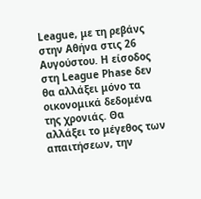League, με τη ρεβάνς στην Αθήνα στις 26 Αυγούστου. Η είσοδος στη League Phase δεν θα αλλάξει μόνο τα οικονομικά δεδομένα της χρονιάς. Θα αλλάξει το μέγεθος των απαιτήσεων, την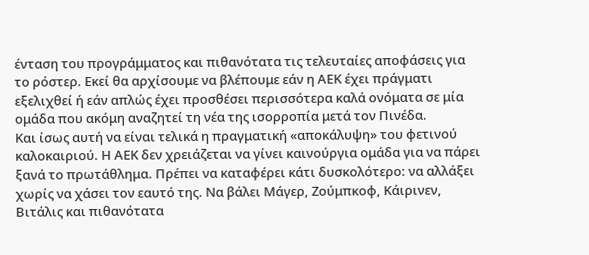ένταση του προγράμματος και πιθανότατα τις τελευταίες αποφάσεις για το ρόστερ. Εκεί θα αρχίσουμε να βλέπουμε εάν η ΑΕΚ έχει πράγματι εξελιχθεί ή εάν απλώς έχει προσθέσει περισσότερα καλά ονόματα σε μία ομάδα που ακόμη αναζητεί τη νέα της ισορροπία μετά τον Πινέδα.
Και ίσως αυτή να είναι τελικά η πραγματική «αποκάλυψη» του φετινού καλοκαιριού. Η ΑΕΚ δεν χρειάζεται να γίνει καινούργια ομάδα για να πάρει ξανά το πρωτάθλημα. Πρέπει να καταφέρει κάτι δυσκολότερο: να αλλάξει χωρίς να χάσει τον εαυτό της. Να βάλει Μάγερ, Ζούμπκοφ, Κάιρινεν, Βιτάλις και πιθανότατα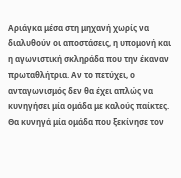Αριάγκα μέσα στη μηχανή χωρίς να διαλυθούν οι αποστάσεις, η υπομονή και η αγωνιστική σκληράδα που την έκαναν πρωταθλήτρια. Αν το πετύχει, ο ανταγωνισμός δεν θα έχει απλώς να κυνηγήσει μία ομάδα με καλούς παίκτες. Θα κυνηγά μία ομάδα που ξεκίνησε τον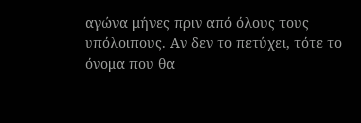αγώνα μήνες πριν από όλους τους υπόλοιπους. Αν δεν το πετύχει, τότε το όνομα που θα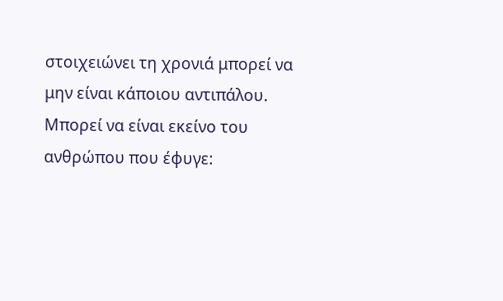στοιχειώνει τη χρονιά μπορεί να μην είναι κάποιου αντιπάλου. Μπορεί να είναι εκείνο του ανθρώπου που έφυγε: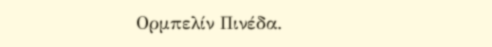Ορμπελίν Πινέδα.